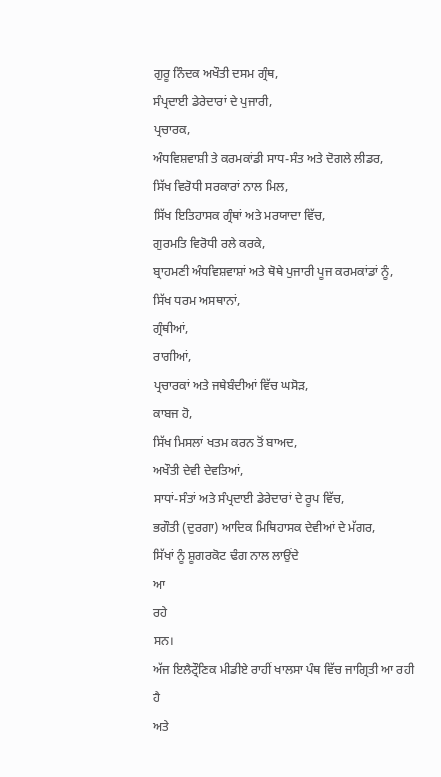ਗੁਰੂ ਨਿੰਦਕ ਅਖੌਤੀ ਦਸਮ ਗ੍ਰੰਥ,
ਸੰਪ੍ਰਦਾਈ ਡੇਰੇਦਾਰਾਂ ਦੇ ਪੁਜਾਰੀ,
ਪ੍ਰਚਾਰਕ,
ਅੰਧਵਿਸ਼ਵਾਸ਼ੀ ਤੇ ਕਰਮਕਾਂਡੀ ਸਾਧ-ਸੰਤ ਅਤੇ ਦੋਗਲੇ ਲੀਡਰ,
ਸਿੱਖ ਵਿਰੋਧੀ ਸਰਕਾਰਾਂ ਨਾਲ ਮਿਲ,
ਸਿੱਖ ਇਤਿਹਾਸਕ ਗ੍ਰੰਥਾਂ ਅਤੇ ਮਰਯਾਦਾ ਵਿੱਚ,
ਗੁਰਮਤਿ ਵਿਰੋਧੀ ਰਲੇ ਕਰਕੇ,
ਬ੍ਰਾਹਮਣੀ ਅੰਧਵਿਸ਼ਵਾਸ਼ਾਂ ਅਤੇ ਥੋਥੇ ਪੁਜਾਰੀ ਪੂਜ ਕਰਮਕਾਂਡਾਂ ਨੂੰ,
ਸਿੱਖ ਧਰਮ ਅਸਥਾਨਾਂ,
ਗ੍ਰੰਥੀਆਂ,
ਰਾਗੀਆਂ,
ਪ੍ਰਚਾਰਕਾਂ ਅਤੇ ਜਥੇਬੰਦੀਆਂ ਵਿੱਚ ਘਸੋੜ,
ਕਾਬਜ ਹੋ,
ਸਿੱਖ ਮਿਸਲਾਂ ਖਤਮ ਕਰਨ ਤੋਂ ਬਾਅਦ,
ਅਖੌਤੀ ਦੇਵੀ ਦੇਵਤਿਆਂ,
ਸਾਧਾਂ-ਸੰਤਾਂ ਅਤੇ ਸੰਪ੍ਰਦਾਈ ਡੇਰੇਦਾਰਾਂ ਦੇ ਰੂਪ ਵਿੱਚ,
ਭਗੌਤੀ (ਦੁਰਗਾ) ਆਦਿਕ ਮਿਥਿਹਾਸਕ ਦੇਵੀਆਂ ਦੇ ਮੱਗਰ,
ਸਿੱਖਾਂ ਨੂੰ ਸ਼ੂਗਰਕੋਟ ਢੰਗ ਨਾਲ ਲਾਉਂਦੇ
ਆ
ਰਹੇ
ਸਨ।
ਅੱਜ ਇਲੈਟ੍ਰੌਣਿਕ ਮੀਡੀਏ ਰਾਹੀਂ ਖਾਲਸਾ ਪੰਥ ਵਿੱਚ ਜਾਗ੍ਰਿਤੀ ਆ ਰਹੀ ਹੈ
ਅਤੇ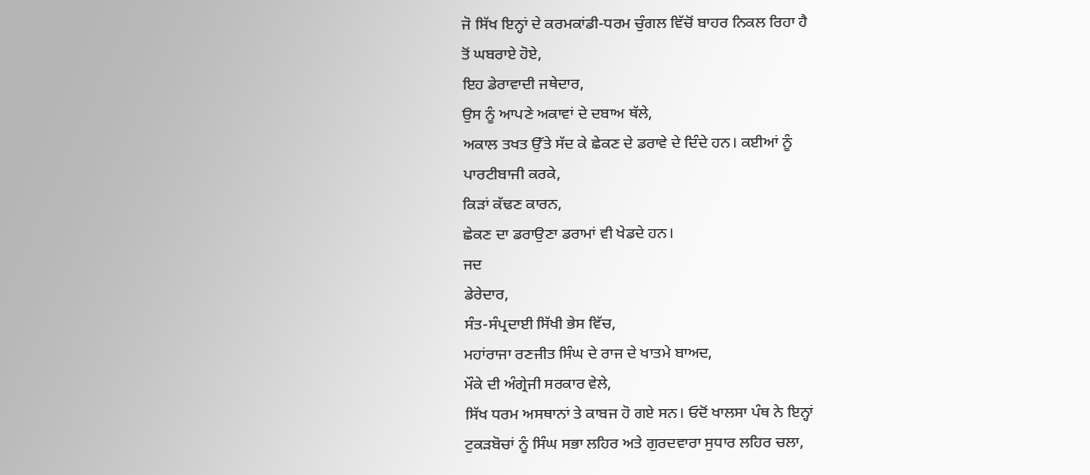ਜੋ ਸਿੱਖ ਇਨ੍ਹਾਂ ਦੇ ਕਰਮਕਾਂਡੀ-ਧਰਮ ਚੁੰਗਲ ਵਿੱਚੋਂ ਬਾਹਰ ਨਿਕਲ ਰਿਹਾ ਹੈ
ਤੋਂ ਘਬਰਾਏ ਹੋਏ,
ਇਹ ਡੇਰਾਵਾਦੀ ਜਥੇਦਾਰ,
ਉਸ ਨੂੰ ਆਪਣੇ ਅਕਾਵਾਂ ਦੇ ਦਬਾਅ ਥੱਲੇ,
ਅਕਾਲ ਤਖਤ ਉੱਤੇ ਸੱਦ ਕੇ ਛੇਕਣ ਦੇ ਡਰਾਵੇ ਦੇ ਦਿੰਦੇ ਹਨ। ਕਈਆਂ ਨੂੰ
ਪਾਰਟੀਬਾਜੀ ਕਰਕੇ,
ਕਿੜਾਂ ਕੱਢਣ ਕਾਰਨ,
ਛੇਕਣ ਦਾ ਡਰਾਉਣਾ ਡਰਾਮਾਂ ਵੀ ਖੇਡਦੇ ਹਨ।
ਜਦ
ਡੇਰੇਦਾਰ,
ਸੰਤ-ਸੰਪ੍ਰਦਾਈ ਸਿੱਖੀ ਭੇਸ ਵਿੱਚ,
ਮਹਾਂਰਾਜਾ ਰਣਜੀਤ ਸਿੰਘ ਦੇ ਰਾਜ ਦੇ ਖਾਤਮੇ ਬਾਅਦ,
ਮੌਕੇ ਦੀ ਅੰਗ੍ਰੇਜੀ ਸਰਕਾਰ ਵੇਲੇ,
ਸਿੱਖ ਧਰਮ ਅਸਥਾਨਾਂ ਤੇ ਕਾਬਜ ਹੋ ਗਏ ਸਨ। ਓਦੋਂ ਖਾਲਸਾ ਪੰਥ ਨੇ ਇਨ੍ਹਾਂ
ਟੁਕੜਬੋਚਾਂ ਨੂੰ ਸਿੰਘ ਸਭਾ ਲਹਿਰ ਅਤੇ ਗੁਰਦਵਾਰਾ ਸੁਧਾਰ ਲਹਿਰ ਚਲਾ,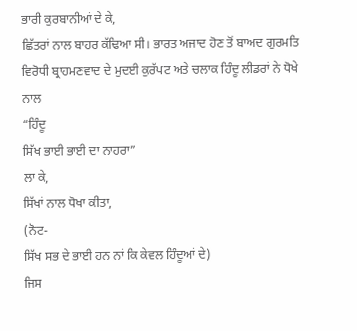ਭਾਰੀ ਕੁਰਬਾਨੀਆਂ ਦੇ ਕੇ,
ਛਿੱਤਰਾਂ ਨਾਲ ਬਾਹਰ ਕੱਢਿਆ ਸੀ। ਭਾਰਤ ਅਜਾਦ ਹੋਣ ਤੋਂ ਬਾਅਦ ਗੁਰਮਤਿ
ਵਿਰੋਧੀ ਬ੍ਰਾਹਮਣਵਾਦ ਦੇ ਮੁਦਈ ਕੁਰੱਪਟ ਅਤੇ ਚਲਾਕ ਹਿੰਦੂ ਲੀਡਰਾਂ ਨੇ ਧੋਖੇ ਨਾਲ
“ਹਿੰਦੂ
ਸਿੱਖ ਭਾਈ ਭਾਈ ਦਾ ਨਾਹਰਾ”
ਲਾ ਕੇ,
ਸਿੱਖਾਂ ਨਾਲ ਧੋਖਾ ਕੀਤਾ,
(ਨੋਟ-
ਸਿੱਖ ਸਭ ਦੇ ਭਾਈ ਹਨ ਨਾਂ ਕਿ ਕੇਵਲ ਹਿੰਦੂਆਂ ਦੇ)
ਜਿਸ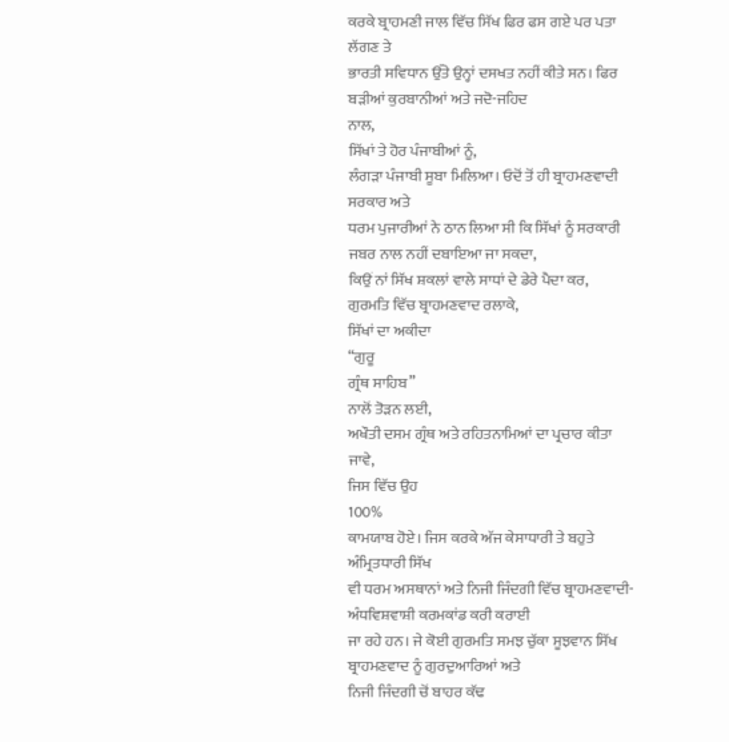ਕਰਕੇ ਬ੍ਰਾਹਮਣੀ ਜਾਲ ਵਿੱਚ ਸਿੱਖ ਫਿਰ ਫਸ ਗਏ ਪਰ ਪਤਾ ਲੱਗਣ ਤੇ
ਭਾਰਤੀ ਸਵਿਧਾਨ ਉੱਤੇ ਉਨ੍ਹਾਂ ਦਸਖਤ ਨਹੀਂ ਕੀਤੇ ਸਨ। ਫਿਰ ਬੜੀਆਂ ਕੁਰਬਾਨੀਆਂ ਅਤੇ ਜਦੋ-ਜਹਿਦ
ਨਾਲ,
ਸਿੱਖਾਂ ਤੇ ਹੋਰ ਪੰਜਾਬੀਆਂ ਨੂੰ,
ਲੰਗੜਾ ਪੰਜਾਬੀ ਸੂਬਾ ਮਿਲਿਆ। ਓਦੋਂ ਤੋਂ ਹੀ ਬ੍ਰਾਹਮਣਵਾਦੀ ਸਰਕਾਰ ਅਤੇ
ਧਰਮ ਪੁਜਾਰੀਆਂ ਨੇ ਠਾਨ ਲਿਆ ਸੀ ਕਿ ਸਿੱਖਾਂ ਨੂੰ ਸਰਕਾਰੀ ਜਬਰ ਨਾਲ ਨਹੀਂ ਦਬਾਇਆ ਜਾ ਸਕਦਾ,
ਕਿਉਂ ਨਾਂ ਸਿੱਖ ਸ਼ਕਲਾਂ ਵਾਲੇ ਸਾਧਾਂ ਦੇ ਡੇਰੇ ਪੈਦਾ ਕਰ,
ਗੁਰਮਤਿ ਵਿੱਚ ਬ੍ਰਾਹਮਣਵਾਦ ਰਲਾਕੇ,
ਸਿੱਖਾਂ ਦਾ ਅਕੀਦਾ
“ਗੁਰੂ
ਗ੍ਰੰਥ ਸਾਹਿਬ”
ਨਾਲੋਂ ਤੋੜਨ ਲਈ,
ਅਖੌਤੀ ਦਸਮ ਗ੍ਰੰਥ ਅਤੇ ਰਹਿਤਨਾਮਿਆਂ ਦਾ ਪ੍ਰਚਾਰ ਕੀਤਾ ਜਾਵੇ,
ਜਿਸ ਵਿੱਚ ਉਹ
100%
ਕਾਮਯਾਬ ਹੋਏ। ਜਿਸ ਕਰਕੇ ਅੱਜ ਕੇਸਾਧਾਰੀ ਤੇ ਬਹੁਤੇ ਅੰਮ੍ਰਿਤਧਾਰੀ ਸਿੱਖ
ਵੀ ਧਰਮ ਅਸਥਾਨਾਂ ਅਤੇ ਨਿਜੀ ਜਿੰਦਗੀ ਵਿੱਚ ਬ੍ਰਾਹਮਣਵਾਦੀ-ਅੰਧਵਿਸ਼ਵਾਸ਼ੀ ਕਰਮਕਾਂਡ ਕਰੀ ਕਰਾਈ
ਜਾ ਰਹੇ ਹਨ। ਜੇ ਕੋਈ ਗੁਰਮਤਿ ਸਮਝ ਚੁੱਕਾ ਸੂਝਵਾਨ ਸਿੱਖ ਬ੍ਰਾਹਮਣਵਾਦ ਨੂੰ ਗੁਰਦੁਆਰਿਆਂ ਅਤੇ
ਨਿਜੀ ਜਿੰਦਗੀ ਚੋਂ ਬਾਹਰ ਕੱਢ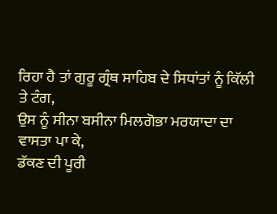ਰਿਹਾ ਹੈ ਤਾਂ ਗੁਰੂ ਗ੍ਰੰਥ ਸਾਹਿਬ ਦੇ ਸਿਧਾਂਤਾਂ ਨੂੰ ਕਿੱਲੀ
ਤੇ ਟੰਗ,
ਉਸ ਨੂੰ ਸੀਨਾ ਬਸੀਨਾ ਮਿਲਗੋਭਾ ਮਰਯਾਦਾ ਦਾ ਵਾਸਤਾ ਪਾ ਕੇ,
ਡੱਕਣ ਦੀ ਪੂਰੀ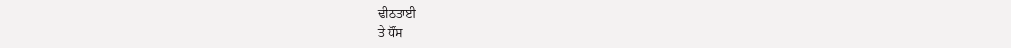ਢੀਠਤਾਈ
ਤੇ ਧੌਂਸ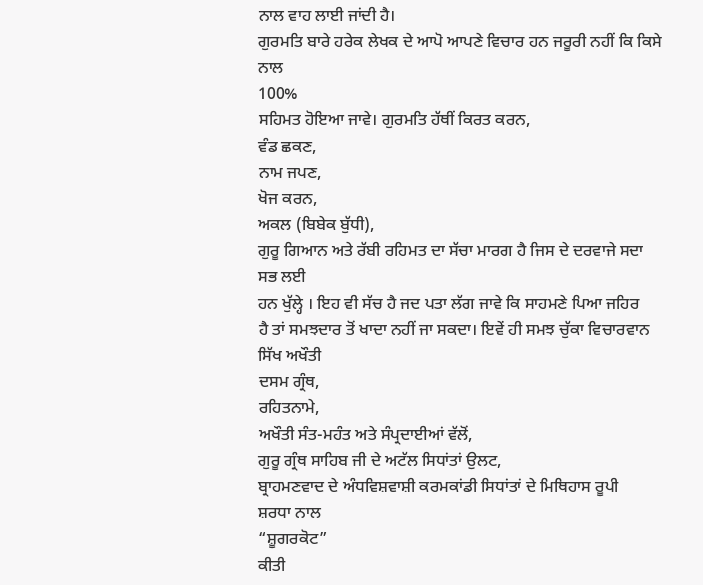ਨਾਲ ਵਾਹ ਲਾਈ ਜਾਂਦੀ ਹੈ।
ਗੁਰਮਤਿ ਬਾਰੇ ਹਰੇਕ ਲੇਖਕ ਦੇ ਆਪੋ ਆਪਣੇ ਵਿਚਾਰ ਹਨ ਜਰੂਰੀ ਨਹੀਂ ਕਿ ਕਿਸੇ
ਨਾਲ
100%
ਸਹਿਮਤ ਹੋਇਆ ਜਾਵੇ। ਗੁਰਮਤਿ ਹੱਥੀਂ ਕਿਰਤ ਕਰਨ,
ਵੰਡ ਛਕਣ,
ਨਾਮ ਜਪਣ,
ਖੋਜ ਕਰਨ,
ਅਕਲ (ਬਿਬੇਕ ਬੁੱਧੀ),
ਗੁਰੂ ਗਿਆਨ ਅਤੇ ਰੱਬੀ ਰਹਿਮਤ ਦਾ ਸੱਚਾ ਮਾਰਗ ਹੈ ਜਿਸ ਦੇ ਦਰਵਾਜੇ ਸਦਾ
ਸਭ ਲਈ
ਹਨ ਖੁੱਲ੍ਹੇ । ਇਹ ਵੀ ਸੱਚ ਹੈ ਜਦ ਪਤਾ ਲੱਗ ਜਾਵੇ ਕਿ ਸਾਹਮਣੇ ਪਿਆ ਜਹਿਰ
ਹੈ ਤਾਂ ਸਮਝਦਾਰ ਤੋਂ ਖਾਦਾ ਨਹੀਂ ਜਾ ਸਕਦਾ। ਇਵੇਂ ਹੀ ਸਮਝ ਚੁੱਕਾ ਵਿਚਾਰਵਾਨ ਸਿੱਖ ਅਖੌਤੀ
ਦਸਮ ਗ੍ਰੰਥ,
ਰਹਿਤਨਾਮੇ,
ਅਖੌਤੀ ਸੰਤ-ਮਹੰਤ ਅਤੇ ਸੰਪ੍ਰਦਾਈਆਂ ਵੱਲੋਂ,
ਗੁਰੂ ਗ੍ਰੰਥ ਸਾਹਿਬ ਜੀ ਦੇ ਅਟੱਲ ਸਿਧਾਂਤਾਂ ਉਲਟ,
ਬ੍ਰਾਹਮਣਵਾਦ ਦੇ ਅੰਧਵਿਸ਼ਵਾਸ਼ੀ ਕਰਮਕਾਂਡੀ ਸਿਧਾਂਤਾਂ ਦੇ ਮਿਥਿਹਾਸ ਰੂਪੀ
ਸ਼ਰਧਾ ਨਾਲ
“ਸ਼ੂਗਰਕੋਟ”
ਕੀਤੀ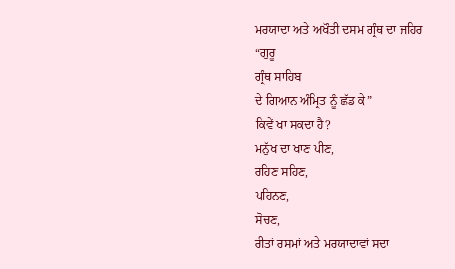ਮਰਯਾਦਾ ਅਤੇ ਅਖੌਤੀ ਦਸਮ ਗ੍ਰੰਥ ਦਾ ਜਹਿਰ
“ਗੁਰੂ
ਗ੍ਰੰਥ ਸਾਹਿਬ
ਦੇ ਗਿਆਨ ਅੰਮ੍ਰਿਤ ਨੂੰ ਛੱਡ ਕੇ”
ਕਿਵੇਂ ਖਾ ਸਕਦਾ ਹੈ?
ਮਨੁੱਖ ਦਾ ਖਾਣ ਪੀਣ,
ਰਹਿਣ ਸਹਿਣ,
ਪਹਿਨਣ,
ਸੋਚਣ,
ਰੀਤਾਂ ਰਸਮਾਂ ਅਤੇ ਮਰਯਾਦਾਵਾਂ ਸਦਾ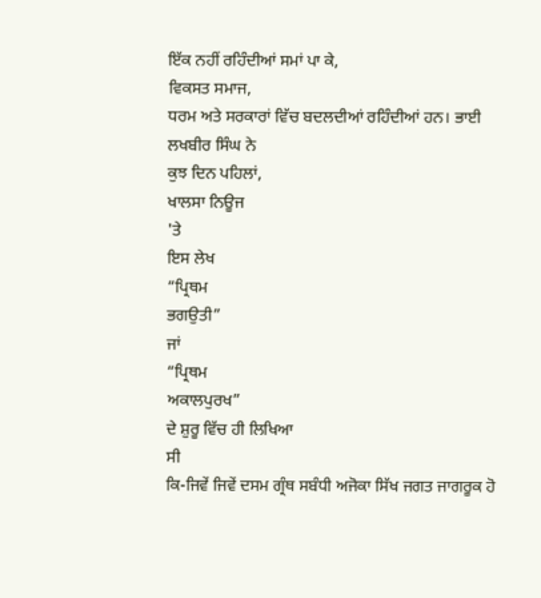ਇੱਕ ਨਹੀਂ ਰਹਿੰਦੀਆਂ ਸਮਾਂ ਪਾ ਕੇ,
ਵਿਕਸਤ ਸਮਾਜ,
ਧਰਮ ਅਤੇ ਸਰਕਾਰਾਂ ਵਿੱਚ ਬਦਲਦੀਆਂ ਰਹਿੰਦੀਆਂ ਹਨ। ਭਾਈ ਲਖਬੀਰ ਸਿੰਘ ਨੇ
ਕੁਝ ਦਿਨ ਪਹਿਲਾਂ,
ਖਾਲਸਾ ਨਿਊਜ
'ਤੇ
ਇਸ ਲੇਖ
“ਪ੍ਰਿਥਮ
ਭਗਉਤੀ”
ਜਾਂ
“ਪ੍ਰਿਥਮ
ਅਕਾਲਪੁਰਖ”
ਦੇ ਸ਼ੁਰੂ ਵਿੱਚ ਹੀ ਲਿਖਿਆ
ਸੀ
ਕਿ-ਜਿਵੇਂ ਜਿਵੇਂ ਦਸਮ ਗ੍ਰੰਥ ਸਬੰਧੀ ਅਜੋਕਾ ਸਿੱਖ ਜਗਤ ਜਾਗਰੂਕ ਹੋ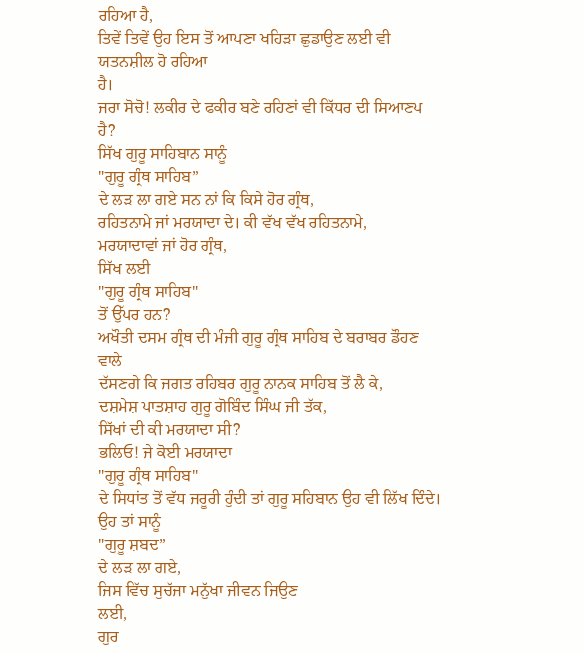ਰਹਿਆ ਹੈ,
ਤਿਵੇਂ ਤਿਵੇਂ ਉਹ ਇਸ ਤੋਂ ਆਪਣਾ ਖਹਿੜਾ ਛੁਡਾਉਣ ਲਈ ਵੀ ਯਤਨਸ਼ੀਲ ਹੋ ਰਹਿਆ
ਹੈ।
ਜਰਾ ਸੋਚੋ! ਲਕੀਰ ਦੇ ਫਕੀਰ ਬਣੇ ਰਹਿਣਾਂ ਵੀ ਕਿੱਧਰ ਦੀ ਸਿਆਣਪ ਹੈ?
ਸਿੱਖ ਗੁਰੂ ਸਾਹਿਬਾਨ ਸਾਨੂੰ
"ਗੁਰੂ ਗ੍ਰੰਥ ਸਾਹਿਬ”
ਦੇ ਲੜ ਲਾ ਗਏ ਸਨ ਨਾਂ ਕਿ ਕਿਸੇ ਹੋਰ ਗ੍ਰੰਥ,
ਰਹਿਤਨਾਮੇ ਜਾਂ ਮਰਯਾਦਾ ਦੇ। ਕੀ ਵੱਖ ਵੱਖ ਰਹਿਤਨਾਮੇ,
ਮਰਯਾਦਾਵਾਂ ਜਾਂ ਹੋਰ ਗ੍ਰੰਥ,
ਸਿੱਖ ਲਈ
"ਗੁਰੂ ਗ੍ਰੰਥ ਸਾਹਿਬ"
ਤੋਂ ਉੱਪਰ ਹਨ?
ਅਖੌਤੀ ਦਸਮ ਗ੍ਰੰਥ ਦੀ ਮੰਜੀ ਗੁਰੂ ਗ੍ਰੰਥ ਸਾਹਿਬ ਦੇ ਬਰਾਬਰ ਡੌਹਣ ਵਾਲੇ
ਦੱਸਣਗੇ ਕਿ ਜਗਤ ਰਹਿਬਰ ਗੁਰੂ ਨਾਨਕ ਸਾਹਿਬ ਤੋਂ ਲੈ ਕੇ,
ਦਸ਼ਮੇਸ਼ ਪਾਤਸ਼ਾਹ ਗੁਰੂ ਗੋਬਿੰਦ ਸਿੰਘ ਜੀ ਤੱਕ,
ਸਿੱਖਾਂ ਦੀ ਕੀ ਮਰਯਾਦਾ ਸੀ?
ਭਲਿਓ! ਜੇ ਕੋਈ ਮਰਯਾਦਾ
"ਗੁਰੂ ਗ੍ਰੰਥ ਸਾਹਿਬ"
ਦੇ ਸਿਧਾਂਤ ਤੋਂ ਵੱਧ ਜਰੂਰੀ ਹੁੰਦੀ ਤਾਂ ਗੁਰੂ ਸਹਿਬਾਨ ਉਹ ਵੀ ਲਿੱਖ ਦਿੰਦੇ। ਉਹ ਤਾਂ ਸਾਨੂੰ
"ਗੁਰੂ ਸ਼ਬਦ”
ਦੇ ਲੜ ਲਾ ਗਏ,
ਜਿਸ ਵਿੱਚ ਸੁਚੱਜਾ ਮਨੁੱਖਾ ਜੀਵਨ ਜਿਉਣ
ਲਈ,
ਗੁਰ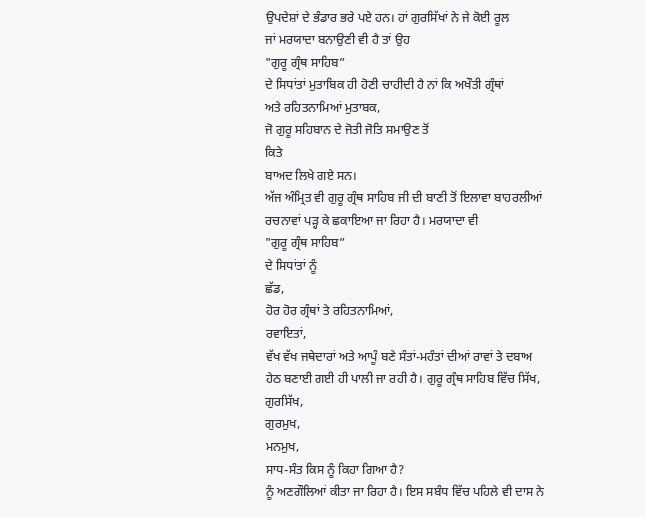ਉਪਦੇਸ਼ਾਂ ਦੇ ਭੰਡਾਰ ਭਰੇ ਪਏ ਹਨ। ਹਾਂ ਗੁਰਸਿੱਖਾਂ ਨੇ ਜੇ ਕੋਈ ਰੂਲ
ਜਾਂ ਮਰਯਾਦਾ ਬਨਾਉਣੀ ਵੀ ਹੈ ਤਾਂ ਉਹ
"ਗੁਰੂ ਗ੍ਰੰਥ ਸਾਹਿਬ”
ਦੇ ਸਿਧਾਂਤਾਂ ਮੁਤਾਬਿਕ ਹੀ ਹੋਣੀ ਚਾਹੀਦੀ ਹੈ ਨਾਂ ਕਿ ਅਖੌਤੀ ਗ੍ਰੰਥਾਂ
ਅਤੇ ਰਹਿਤਨਾਮਿਆਂ ਮੁਤਾਬਕ,
ਜੋ ਗੁਰੂ ਸਹਿਬਾਨ ਦੇ ਜੋਤੀ ਜੋਤਿ ਸਮਾਉਣ ਤੋਂ
ਕਿਤੇ
ਬਾਅਦ ਲਿਖੇ ਗਏ ਸਨ।
ਅੱਜ ਅੰਮ੍ਰਿਤ ਵੀ ਗੁਰੂ ਗ੍ਰੰਥ ਸਾਹਿਬ ਜੀ ਦੀ ਬਾਣੀ ਤੋਂ ਇਲਾਵਾ ਬਾਹਰਲੀਆਂ
ਰਚਨਾਵਾਂ ਪੜ੍ਹ ਕੇ ਛਕਾਇਆ ਜਾ ਰਿਹਾ ਹੈ। ਮਰਯਾਦਾ ਵੀ
"ਗੁਰੂ ਗ੍ਰੰਥ ਸਾਹਿਬ”
ਦੇ ਸਿਧਾਂਤਾਂ ਨੂੰ
ਛੱਡ,
ਹੋਰ ਹੋਰ ਗ੍ਰੰਥਾਂ ਤੇ ਰਹਿਤਨਾਮਿਆਂ,
ਰਵਾਇਤਾਂ,
ਵੱਖ ਵੱਖ ਜਥੇਦਾਰਾਂ ਅਤੇ ਆਪੂੰ ਬਣੇ ਸੰਤਾਂ-ਮਹੰਤਾਂ ਦੀਆਂ ਰਾਵਾਂ ਤੇ ਦਬਾਅ
ਹੇਠ ਬਣਾਈ ਗਈ ਹੀ ਪਾਲੀ ਜਾ ਰਹੀ ਹੈ। ਗੁਰੂ ਗ੍ਰੰਥ ਸਾਹਿਬ ਵਿੱਚ ਸਿੱਖ,
ਗੁਰਸਿੱਖ,
ਗੁਰਮੁਖ,
ਮਨਮੁਖ,
ਸਾਧ-ਸੰਤ ਕਿਸ ਨੂੰ ਕਿਹਾ ਗਿਆ ਹੈ?
ਨੂੰ ਅਣਗੌਲਿਆਂ ਕੀਤਾ ਜਾ ਰਿਹਾ ਹੈ। ਇਸ ਸਬੰਧ ਵਿੱਚ ਪਹਿਲੇ ਵੀ ਦਾਸ ਨੇ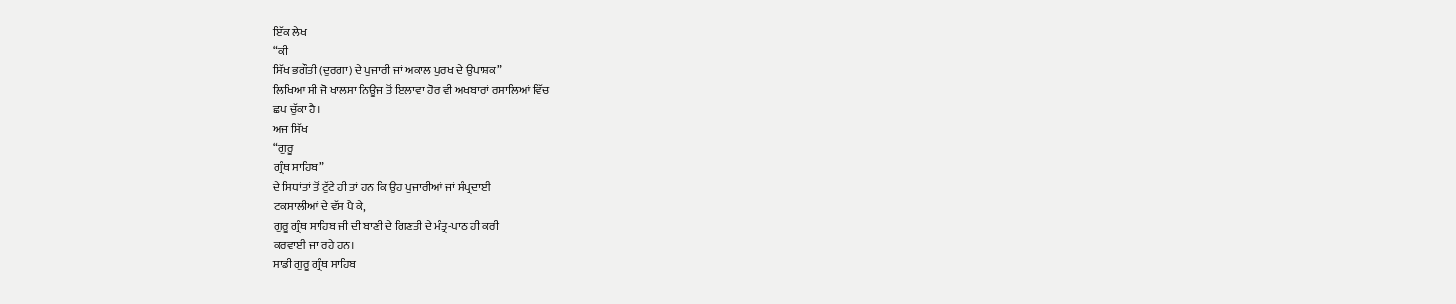ਇੱਕ ਲੇਖ
“ਕੀ
ਸਿੱਖ ਭਗੌਤੀ (ਦੁਰਗਾ) ਦੇ ਪੁਜਾਰੀ ਜਾਂ ਅਕਾਲ ਪੁਰਖ ਦੇ ਉਪਾਸ਼ਕ”
ਲਿਖਿਆ ਸੀ ਜੋ ਖਾਲਸਾ ਨਿਊਜ ਤੋਂ ਇਲਾਵਾ ਹੋਰ ਵੀ ਅਖਬਾਰਾਂ ਰਸਾਲਿਆਂ ਵਿੱਚ
ਛਪ ਚੁੱਕਾ ਹੈ।
ਅਜ ਸਿੱਖ
“ਗੁਰੂ
ਗ੍ਰੰਥ ਸਾਹਿਬ”
ਦੇ ਸਿਧਾਂਤਾਂ ਤੋਂ ਟੁੱਟੇ ਹੀ ਤਾਂ ਹਨ ਕਿ ਉਹ ਪੁਜਾਰੀਆਂ ਜਾਂ ਸੰਪ੍ਰਦਾਈ
ਟਕਸਾਲੀਆਂ ਦੇ ਵੱਸ ਪੈ ਕੇ,
ਗੁਰੂ ਗ੍ਰੰਥ ਸਾਹਿਬ ਜੀ ਦੀ ਬਾਣੀ ਦੇ ਗਿਣਤੀ ਦੇ ਮੰਤ੍ਰ-ਪਾਠ ਹੀ ਕਰੀ
ਕਰਵਾਈ ਜਾ ਰਹੇ ਹਨ।
ਸਾਡੀ ਗੁਰੂ ਗ੍ਰੰਥ ਸਾਹਿਬ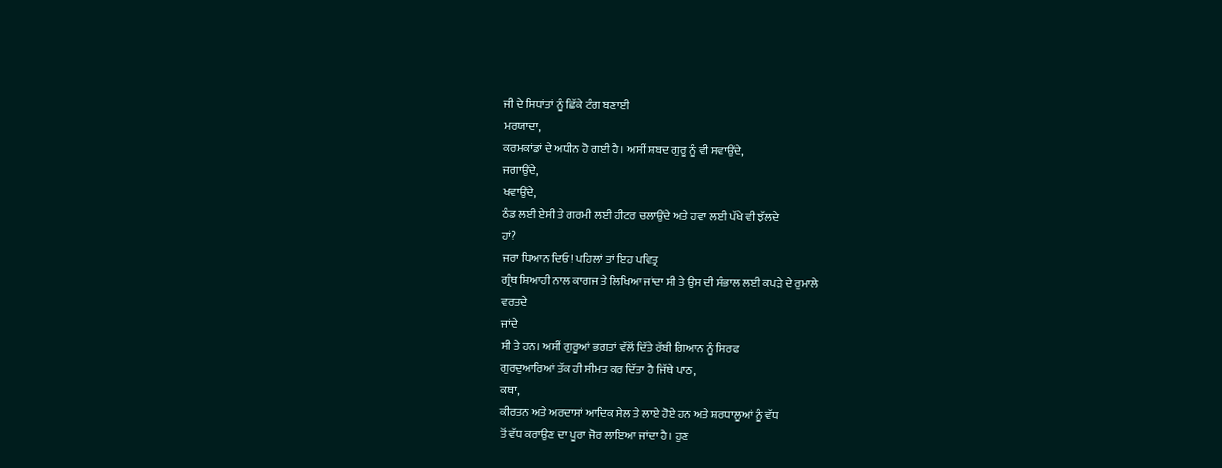ਜੀ ਦੇ ਸਿਧਾਂਤਾਂ ਨੂੰ ਛਿੱਕੇ ਟੰਗ ਬਣਾਈ
ਮਰਯਾਦਾ,
ਕਰਮਕਾਂਡਾਂ ਦੇ ਅਧੀਨ ਹੋ ਗਈ ਹੈ। ਅਸੀਂ ਸ਼ਬਦ ਗੁਰੂ ਨੂੰ ਵੀ ਸਵਾਉਂਦੇ,
ਜਗਾਉਂਦੇ,
ਖਵਾਉਂਦੇ,
ਠੰਡ ਲਈ ਏਸੀ ਤੇ ਗਰਮੀ ਲਈ ਹੀਟਰ ਚਲਾਉਂਦੇ ਅਤੇ ਹਵਾ ਲਈ ਪੱਖੇ ਵੀ ਝੱਲਦੇ
ਹਾਂ?
ਜਰਾ ਧਿਆਨ ਦਿਓ! ਪਹਿਲਾਂ ਤਾਂ ਇਹ ਪਵਿਤ੍ਰ
ਗ੍ਰੰਥ ਸ਼ਿਆਹੀ ਨਾਲ ਕਾਗਜ ਤੇ ਲਿਖਿਆ ਜਾਂਦਾ ਸੀ ਤੇ ਉਸ ਦੀ ਸੰਭਾਲ ਲਈ ਕਪੜੇ ਦੇ ਰੁਮਾਲੇ
ਵਰਤਦੇ
ਜਾਂਦੇ
ਸੀ ਤੇ ਹਨ। ਅਸੀਂ ਗੁਰੂਆਂ ਭਗਤਾਂ ਵੱਲੋਂ ਦਿੱਤੇ ਰੱਬੀ ਗਿਆਨ ਨੂੰ ਸਿਰਫ
ਗੁਰਦੁਆਰਿਆਂ ਤੱਕ ਹੀ ਸੀਮਤ ਕਰ ਦਿੱਤਾ ਹੈ ਜਿੱਥੇ ਪਾਠ,
ਕਥਾ,
ਕੀਰਤਨ ਅਤੇ ਅਰਦਾਸਾਂ ਆਦਿਕ ਸੇਲ ਤੇ ਲਾਏ ਹੋਏ ਹਨ ਅਤੇ ਸ਼ਰਧਾਲੂਆਂ ਨੂੰ ਵੱਧ
ਤੋਂ ਵੱਧ ਕਰਾਉਣ ਦਾ ਪੂਰਾ ਜੋਰ ਲਾਇਆ ਜਾਂਦਾ ਹੈ। ਹੁਣ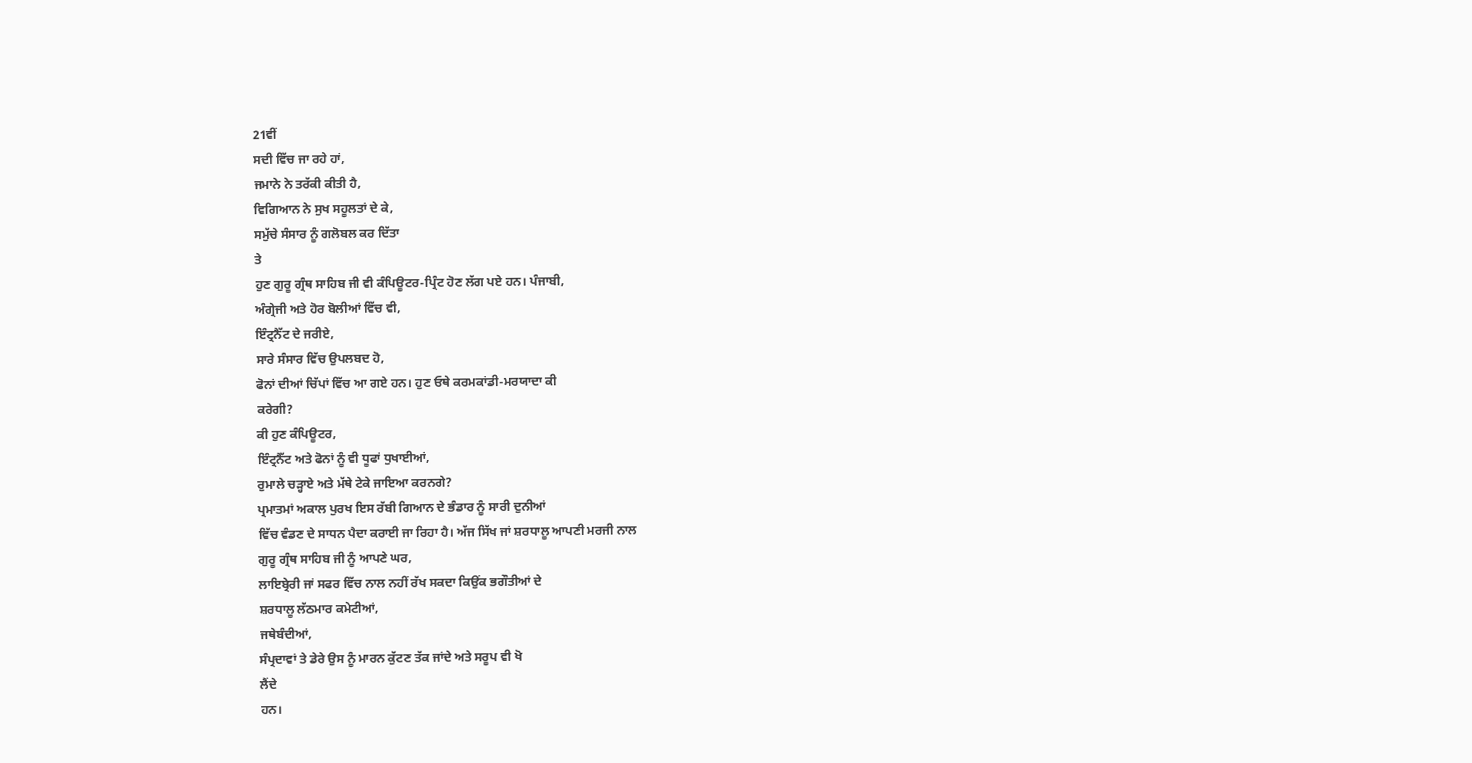21ਵੀਂ
ਸਦੀ ਵਿੱਚ ਜਾ ਰਹੇ ਹਾਂ,
ਜਮਾਨੇ ਨੇ ਤਰੱਕੀ ਕੀਤੀ ਹੈ,
ਵਿਗਿਆਨ ਨੇ ਸੁਖ ਸਹੂਲਤਾਂ ਦੇ ਕੇ,
ਸਮੁੱਚੇ ਸੰਸਾਰ ਨੂੰ ਗਲੋਬਲ ਕਰ ਦਿੱਤਾ
ਤੇ
ਹੁਣ ਗੁਰੂ ਗ੍ਰੰਥ ਸਾਹਿਬ ਜੀ ਵੀ ਕੰਪਿਊਟਰ-ਪ੍ਰਿੰਟ ਹੋਣ ਲੱਗ ਪਏ ਹਨ। ਪੰਜਾਬੀ,
ਅੰਗ੍ਰੇਜੀ ਅਤੇ ਹੋਰ ਬੋਲੀਆਂ ਵਿੱਚ ਵੀ,
ਇੰਟ੍ਰਨੈੱਟ ਦੇ ਜਰੀਏ,
ਸਾਰੇ ਸੰਸਾਰ ਵਿੱਚ ਉਪਲਬਦ ਹੋ,
ਫੋਨਾਂ ਦੀਆਂ ਚਿੱਪਾਂ ਵਿੱਚ ਆ ਗਏ ਹਨ। ਹੁਣ ਓਥੇ ਕਰਮਕਾਂਡੀ-ਮਰਯਾਦਾ ਕੀ
ਕਰੇਗੀ?
ਕੀ ਹੁਣ ਕੰਪਿਊਟਰ,
ਇੰਟ੍ਰਨੈੱਟ ਅਤੇ ਫੋਨਾਂ ਨੂੰ ਵੀ ਧੂਫਾਂ ਧੁਖਾਈਆਂ,
ਰੁਮਾਲੇ ਚੜ੍ਹਾਏ ਅਤੇ ਮੱਥੇ ਟੇਕੇ ਜਾਇਆ ਕਰਨਗੇ?
ਪ੍ਰਮਾਤਮਾਂ ਅਕਾਲ ਪੁਰਖ ਇਸ ਰੱਬੀ ਗਿਆਨ ਦੇ ਭੰਡਾਰ ਨੂੰ ਸਾਰੀ ਦੁਨੀਆਂ
ਵਿੱਚ ਵੰਡਣ ਦੇ ਸਾਧਨ ਪੈਦਾ ਕਰਾਈ ਜਾ ਰਿਹਾ ਹੈ। ਅੱਜ ਸਿੱਖ ਜਾਂ ਸ਼ਰਧਾਲੂ ਆਪਣੀ ਮਰਜੀ ਨਾਲ
ਗੁਰੂ ਗ੍ਰੰਥ ਸਾਹਿਬ ਜੀ ਨੂੰ ਆਪਣੇ ਘਰ,
ਲਾਇਬ੍ਰੇਰੀ ਜਾਂ ਸਫਰ ਵਿੱਚ ਨਾਲ ਨਹੀਂ ਰੱਖ ਸਕਦਾ ਕਿਉਂਕ ਭਗੌਤੀਆਂ ਦੇ
ਸ਼ਰਧਾਲੂ ਲੱਠਮਾਰ ਕਮੇਟੀਆਂ,
ਜਥੇਬੰਦੀਆਂ,
ਸੰਪ੍ਰਦਾਵਾਂ ਤੇ ਡੇਰੇ ਉਸ ਨੂੰ ਮਾਰਨ ਕੁੱਟਣ ਤੱਕ ਜਾਂਦੇ ਅਤੇ ਸਰੂਪ ਵੀ ਖੋ
ਲੈਂਦੇ
ਹਨ।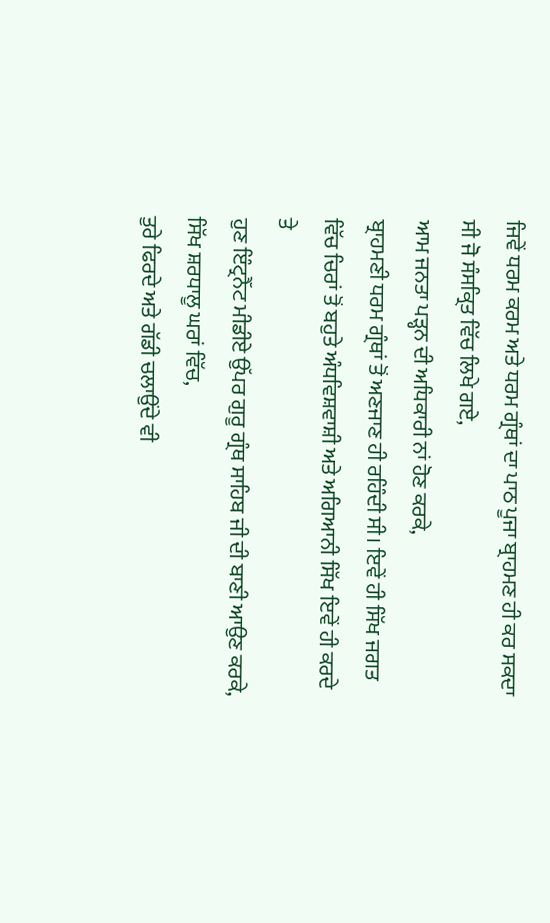ਜਿਵੇਂ ਧਰਮ ਕਰਮ ਅਤੇ ਧਰਮ ਗ੍ਰੰਥਾਂ ਦਾ ਪਾਠ ਪੂਜਾ ਬ੍ਰਾਹਮਣ ਹੀ ਕਰ ਸਕਦਾ
ਸੀ ਜੋ ਸੰਸਕ੍ਰਿਤ ਵਿੱਚ ਲਿਖੇ ਗਏ,
ਆਮ ਜਨਤਾ ਪੜ੍ਹਨ ਦੀ ਅਧਿਕਾਰੀ ਨਾਂ ਹੋਣ ਕਰਕੇ,
ਬ੍ਰਾਹਮਣੀ ਧਰਮ ਗ੍ਰੰਥਾਂ ਤੋਂ ਅਣਜਾਣ ਹੀ ਰਹਿੰਦੀ ਸੀ। ਇਵੇਂ ਹੀ ਸਿੱਖ ਜਗਤ
ਵਿੱਚ ਚਿਰਾਂ ਤੋਂ ਬਹੁਤੇ ਅੰਧਵਿਸ਼ਵਾਸ਼ੀ ਅਤੇ ਅਗਿਆਨੀ ਸਿੱਖ ਇਵੇਂ ਹੀ ਕਰਦੇ
ਤੇ
ਹੁਣ ਇੰਟ੍ਰਨੈੱਟ ਮੀਡੀਏ ਉੱਪਰ ਗੁਰੂ ਗ੍ਰੰਥ ਸਾਹਿਬ ਜੀ ਦੀ ਬਾਣੀ ਆਉਣ ਕਰਕੇ,
ਸਿੱਖ ਸ਼ਰਧਾਲੂ ਘਰਾਂ ਵਿੱਚ,
ਤੁਰੇ ਫਿਰਦੇ ਅਤੇ ਗੱਡੀ ਚਲਾਉਂਦੇ ਵੀ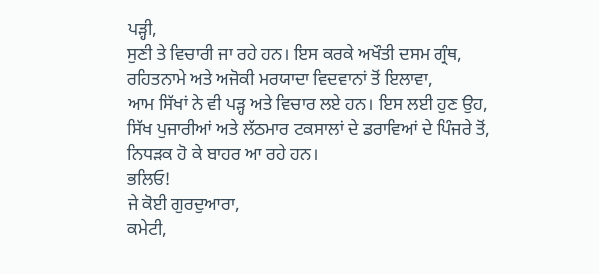ਪੜ੍ਹੀ,
ਸੁਣੀ ਤੇ ਵਿਚਾਰੀ ਜਾ ਰਹੇ ਹਨ। ਇਸ ਕਰਕੇ ਅਖੌਤੀ ਦਸਮ ਗ੍ਰੰਥ,
ਰਹਿਤਨਾਮੇ ਅਤੇ ਅਜੋਕੀ ਮਰਯਾਦਾ ਵਿਦਵਾਨਾਂ ਤੋਂ ਇਲਾਵਾ,
ਆਮ ਸਿੱਖਾਂ ਨੇ ਵੀ ਪੜ੍ਹ ਅਤੇ ਵਿਚਾਰ ਲਏ ਹਨ। ਇਸ ਲਈ ਹੁਣ ਉਹ,
ਸਿੱਖ ਪੁਜਾਰੀਆਂ ਅਤੇ ਲੱਠਮਾਰ ਟਕਸਾਲਾਂ ਦੇ ਡਰਾਵਿਆਂ ਦੇ ਪਿੰਜਰੇ ਤੋਂ,
ਨਿਧੜਕ ਹੋ ਕੇ ਬਾਹਰ ਆ ਰਹੇ ਹਨ।
ਭਲਿਓ!
ਜੇ ਕੋਈ ਗੁਰਦੁਆਰਾ,
ਕਮੇਟੀ,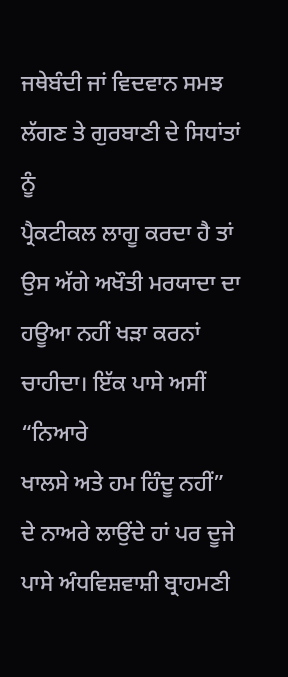ਜਥੇਬੰਦੀ ਜਾਂ ਵਿਦਵਾਨ ਸਮਝ ਲੱਗਣ ਤੇ ਗੁਰਬਾਣੀ ਦੇ ਸਿਧਾਂਤਾਂ ਨੂੰ
ਪ੍ਰੈਕਟੀਕਲ ਲਾਗੂ ਕਰਦਾ ਹੈ ਤਾਂ ਉਸ ਅੱਗੇ ਅਖੌਤੀ ਮਰਯਾਦਾ ਦਾ ਹਊਆ ਨਹੀਂ ਖੜਾ ਕਰਨਾਂ
ਚਾਹੀਦਾ। ਇੱਕ ਪਾਸੇ ਅਸੀਂ
“ਨਿਆਰੇ
ਖਾਲਸੇ ਅਤੇ ਹਮ ਹਿੰਦੂ ਨਹੀਂ”
ਦੇ ਨਾਅਰੇ ਲਾਉਂਦੇ ਹਾਂ ਪਰ ਦੂਜੇ ਪਾਸੇ ਅੰਧਵਿਸ਼ਵਾਸ਼ੀ ਬ੍ਰਾਹਮਣੀ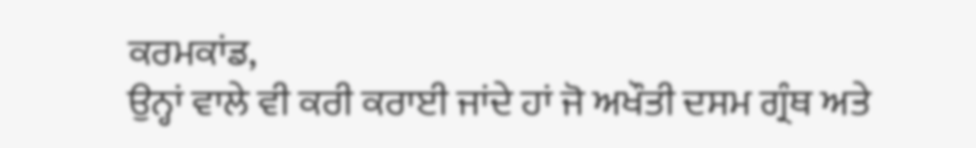ਕਰਮਕਾਂਡ,
ਉਨ੍ਹਾਂ ਵਾਲੇ ਵੀ ਕਰੀ ਕਰਾਈ ਜਾਂਦੇ ਹਾਂ ਜੋ ਅਖੌਤੀ ਦਸਮ ਗ੍ਰੰਥ ਅਤੇ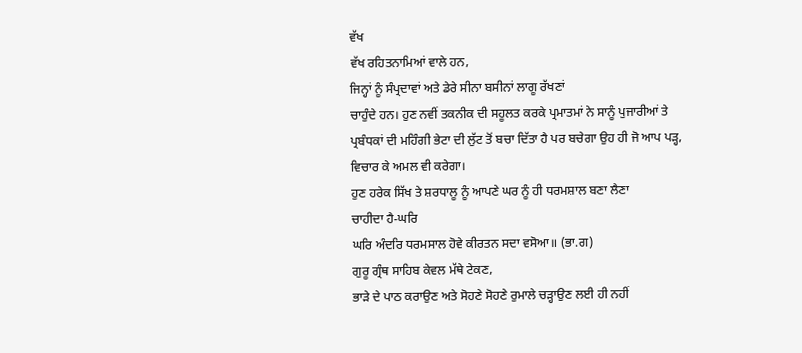ਵੱਖ
ਵੱਖ ਰਹਿਤਨਾਮਿਆਂ ਵਾਲੇ ਹਨ,
ਜਿਨ੍ਹਾਂ ਨੂੰ ਸੰਪ੍ਰਦਾਵਾਂ ਅਤੇ ਡੇਰੇ ਸੀਨਾ ਬਸੀਨਾਂ ਲਾਗੂ ਰੱਖਣਾਂ
ਚਾਹੁੰਦੇ ਹਨ। ਹੁਣ ਨਵੀਂ ਤਕਨੀਕ ਦੀ ਸਹੂਲਤ ਕਰਕੇ ਪ੍ਰਮਾਤਮਾਂ ਨੇ ਸਾਨੂੰ ਪੁਜਾਰੀਆਂ ਤੇ
ਪ੍ਰਬੰਧਕਾਂ ਦੀ ਮਹਿੰਗੀ ਭੇਟਾ ਦੀ ਲੁੱਟ ਤੋਂ ਬਚਾ ਦਿੱਤਾ ਹੈ ਪਰ ਬਚੇਗਾ ਉਹ ਹੀ ਜੋ ਆਪ ਪੜ੍ਹ,
ਵਿਚਾਰ ਕੇ ਅਮਲ ਵੀ ਕਰੇਗਾ।
ਹੁਣ ਹਰੇਕ ਸਿੱਖ ਤੇ ਸ਼ਰਧਾਲੂ ਨੂੰ ਆਪਣੇ ਘਰ ਨੂੰ ਹੀ ਧਰਮਸ਼ਾਲ ਬਣਾ ਲੈਣਾ
ਚਾਹੀਦਾ ਹੈ-ਘਰਿ
ਘਰਿ ਅੰਦਰਿ ਧਰਮਸਾਲ ਹੋਵੇ ਕੀਰਤਨ ਸਦਾ ਵਸੋਆ॥ (ਭਾ.ਗ)
ਗੁਰੂ ਗ੍ਰੰਥ ਸਾਹਿਬ ਕੇਵਲ ਮੱਥੇ ਟੇਕਣ,
ਭਾੜੇ ਦੇ ਪਾਠ ਕਰਾਉਣ ਅਤੇ ਸੋਹਣੇ ਸੋਹਣੇ ਰੁਮਾਲੇ ਚੜ੍ਹਾਉਣ ਲਈ ਹੀ ਨਹੀਂ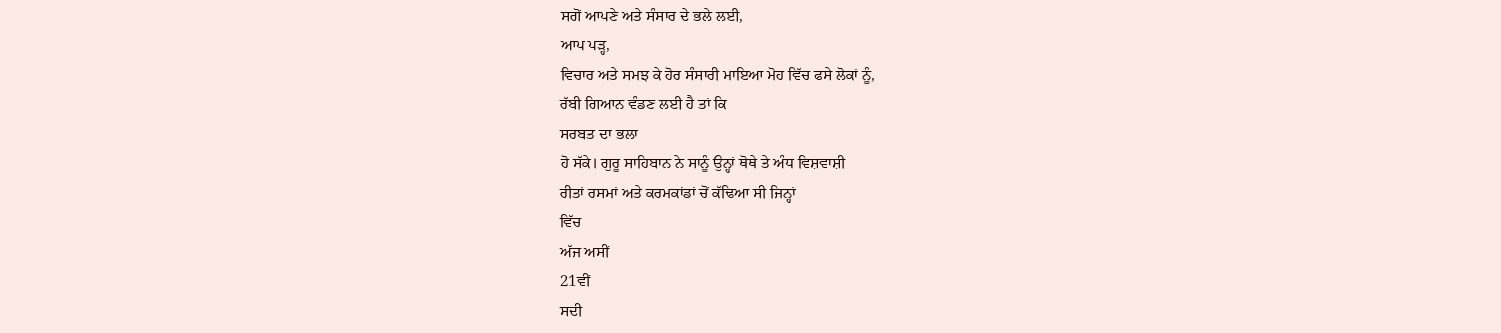ਸਗੋਂ ਆਪਣੇ ਅਤੇ ਸੰਸਾਰ ਦੇ ਭਲੇ ਲਈ,
ਆਪ ਪੜ੍ਹ,
ਵਿਚਾਰ ਅਤੇ ਸਮਝ ਕੇ ਹੋਰ ਸੰਸਾਰੀ ਮਾਇਆ ਮੋਹ ਵਿੱਚ ਫਸੇ ਲੋਕਾਂ ਨੂੰ,
ਰੱਬੀ ਗਿਆਨ ਵੰਡਣ ਲਈ ਹੈ ਤਾਂ ਕਿ
ਸਰਬਤ ਦਾ ਭਲਾ
ਹੋ ਸੱਕੇ। ਗੁਰੂ ਸਾਹਿਬਾਨ ਨੇ ਸਾਨੂੰ ਉਨ੍ਹਾਂ ਥੋਥੇ ਤੇ ਅੰਧ ਵਿਸ਼ਵਾਸ਼ੀ
ਰੀਤਾਂ ਰਸਮਾਂ ਅਤੇ ਕਰਮਕਾਂਡਾਂ ਚੋਂ ਕੱਢਿਆ ਸੀ ਜਿਨ੍ਹਾਂ
ਵਿੱਚ
ਅੱਜ ਅਸੀਂ
21ਵੀਂ
ਸਦੀ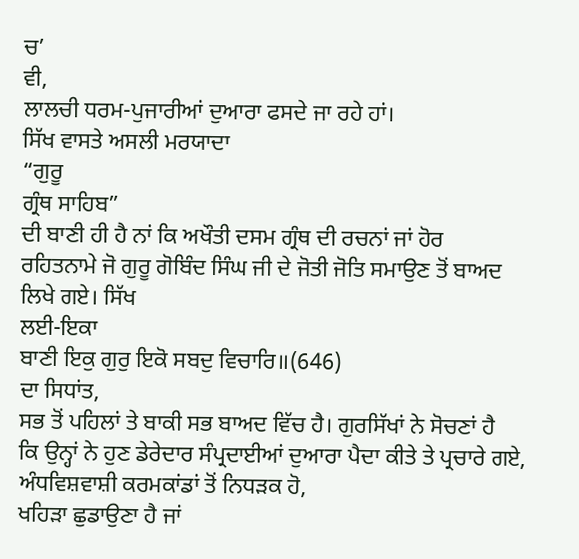ਚ’
ਵੀ,
ਲਾਲਚੀ ਧਰਮ-ਪੁਜਾਰੀਆਂ ਦੁਆਰਾ ਫਸਦੇ ਜਾ ਰਹੇ ਹਾਂ।
ਸਿੱਖ ਵਾਸਤੇ ਅਸਲੀ ਮਰਯਾਦਾ
“ਗੁਰੂ
ਗ੍ਰੰਥ ਸਾਹਿਬ”
ਦੀ ਬਾਣੀ ਹੀ ਹੈ ਨਾਂ ਕਿ ਅਖੌਤੀ ਦਸਮ ਗ੍ਰੰਥ ਦੀ ਰਚਨਾਂ ਜਾਂ ਹੋਰ
ਰਹਿਤਨਾਮੇ ਜੋ ਗੁਰੂ ਗੋਬਿੰਦ ਸਿੰਘ ਜੀ ਦੇ ਜੋਤੀ ਜੋਤਿ ਸਮਾਉਣ ਤੋਂ ਬਾਅਦ ਲਿਖੇ ਗਏ। ਸਿੱਖ
ਲਈ-ਇਕਾ
ਬਾਣੀ ਇਕੁ ਗੁਰੁ ਇਕੋ ਸਬਦੁ ਵਿਚਾਰਿ॥(646)
ਦਾ ਸਿਧਾਂਤ,
ਸਭ ਤੋਂ ਪਹਿਲਾਂ ਤੇ ਬਾਕੀ ਸਭ ਬਾਅਦ ਵਿੱਚ ਹੈ। ਗੁਰਸਿੱਖਾਂ ਨੇ ਸੋਚਣਾਂ ਹੈ
ਕਿ ਉਨ੍ਹਾਂ ਨੇ ਹੁਣ ਡੇਰੇਦਾਰ ਸੰਪ੍ਰਦਾਈਆਂ ਦੁਆਰਾ ਪੈਦਾ ਕੀਤੇ ਤੇ ਪ੍ਰਚਾਰੇ ਗਏ,
ਅੰਧਵਿਸ਼ਵਾਸ਼ੀ ਕਰਮਕਾਂਡਾਂ ਤੋਂ ਨਿਧੜਕ ਹੋ,
ਖਹਿੜਾ ਛੁਡਾਉਣਾ ਹੈ ਜਾਂ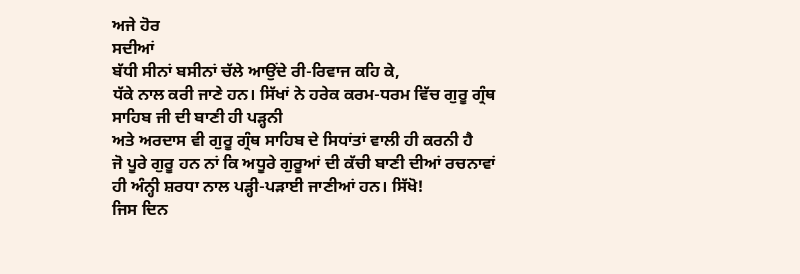ਅਜੇ ਹੋਰ
ਸਦੀਆਂ
ਬੱਧੀ ਸੀਨਾਂ ਬਸੀਨਾਂ ਚੱਲੇ ਆਉਂਦੇ ਰੀ-ਰਿਵਾਜ ਕਹਿ ਕੇ,
ਧੱਕੇ ਨਾਲ ਕਰੀ ਜਾਣੇ ਹਨ। ਸਿੱਖਾਂ ਨੇ ਹਰੇਕ ਕਰਮ-ਧਰਮ ਵਿੱਚ ਗੁਰੂ ਗ੍ਰੰਥ
ਸਾਹਿਬ ਜੀ ਦੀ ਬਾਣੀ ਹੀ ਪੜ੍ਹਨੀ
ਅਤੇ ਅਰਦਾਸ ਵੀ ਗੁਰੂ ਗ੍ਰੰਥ ਸਾਹਿਬ ਦੇ ਸਿਧਾਂਤਾਂ ਵਾਲੀ ਹੀ ਕਰਨੀ ਹੈ
ਜੋ ਪੂਰੇ ਗੁਰੂ ਹਨ ਨਾਂ ਕਿ ਅਧੂਰੇ ਗੁਰੂਆਂ ਦੀ ਕੱਚੀ ਬਾਣੀ ਦੀਆਂ ਰਚਨਾਵਾਂ
ਹੀ ਅੰਨ੍ਹੀ ਸ਼ਰਧਾ ਨਾਲ ਪੜ੍ਹੀ-ਪੜਾਈ ਜਾਣੀਆਂ ਹਨ। ਸਿੱਖੋ!
ਜਿਸ ਦਿਨ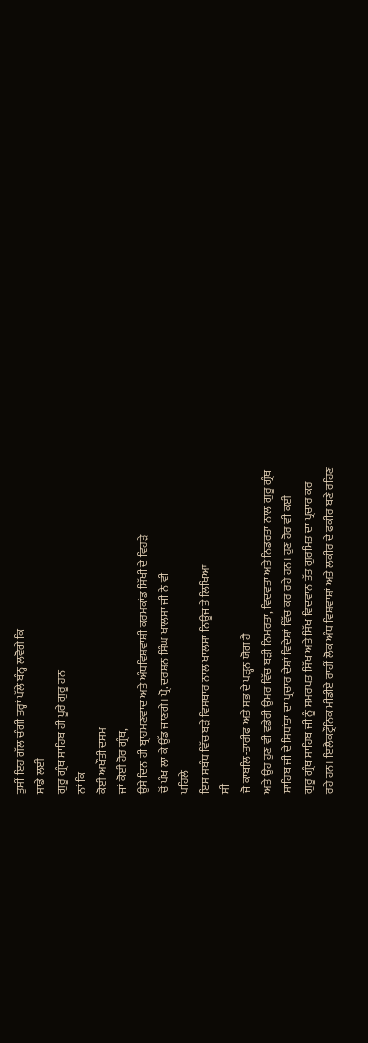ਤੁਸੀਂ ਇਹ ਗੱਲ ਚੰਗੀ ਤਰ੍ਹਾਂ ਪੱਲੇ ਬੰਨ੍ਹ ਲਵੋਗੇ ਕਿ
ਸਾਡੇ ਲਈ
ਗੁਰੂ ਗ੍ਰੰਥ ਸਾਹਿਬ ਹੀ ਪੂਰੇ ਗੁਰੂ ਹਨ
ਨਾਂ ਕਿ
ਕੋਈ ਅਖੌਤੀ ਦਸਮ
ਜਾਂ ਕੋਈ ਹੋਰ ਗ੍ਰੰਥ,
ਉਸੇ ਦਿਨ ਹੀ ਬ੍ਰਾਹਮਣਵਾਦ ਅਤੇ ਅੰਧਵਿਸ਼ਵਾਸ਼ੀ ਕਰਮਕਾਂਡ ਸਿੱਖੀ ਦੇ ਵਿਹੜੇ
ਚੋਂ ਪੰਖ ਲਾ ਕੇ ਉੱਡ ਜਾਣਗੇ। ਪ੍ਰੋ. ਦਰਸ਼ਨ ਸਿੰਘ ਖਾਲਸਾ ਜੀ ਨੇ ਵੀ
ਪਹਿਲੇ
ਇਸ ਸਬੰਧ ਵਿੱਚ ਬੜੇ ਵਿਸਥਾਰ ਨਾਲ ਖਾਲਸਾ ਨਿਊਜ ਤੇ ਲਿਖਿਆ
ਸੀ
ਜੋ ਕਾਬਲਿ-ਤਾਰੀਫ ਅਤੇ ਸਭ ਦੇ ਪੜ੍ਹਨ ਯੋਗ ਹੈ
ਅਤੇ ਉਹ ਹੁਣ ਵੀ ਵਡੇਰੀ ਉਮਰ ਵਿੱਚ ਬੜੀ ਨਿਮਰਤਾ, ਵਿਦਵਤਾ ਅਤੇ ਨਿਡਰਤਾ ਨਾਲ ਗੁਰੂ ਗ੍ਰੰਥ
ਸਾਹਿਬ ਜੀ ਦੇ ਸਿਧਾਂਤਾ ਦਾ ਪ੍ਰਚਾਰ ਦੇਸ਼ਾਂ ਵਿਦੇਸ਼ਾਂ ਵਿੱਚ ਕਰ ਰਹੇ ਹਨ। ਹੁਣ ਹੋਰ ਵੀ ਕਈ
ਗੁਰੂ ਗ੍ਰੰਥ ਸਾਹਿਬ ਜੀ ਨੂੰ ਸਮਰਪਤ ਸਿੱਖ ਅਤੇ ਸਿੱਖ ਵਿਦਵਾਨ ਤੱਤ ਗੁਰਮਿਤ ਦਾ ਪ੍ਰਚਾਰ ਕਰ
ਰਹੇ ਹਨ। ਇਲੈਕਟ੍ਰੌਨਿਕ ਮੀਡੀਏ ਰਾਹੀਂ ਲੋਕ ਅੰਧ ਵਿਸ਼ਵਾਸ਼ਾਂ ਅਤੇ ਲਕੀਰ ਦੇ ਫਕੀਰ ਬਣੇ ਰਹਿਣ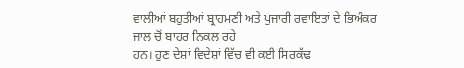ਵਾਲੀਆਂ ਬਹੁਤੀਆਂ ਬ੍ਰਾਹਮਣੀ ਅਤੇ ਪੁਜਾਰੀ ਰਵਾਇਤਾਂ ਦੇ ਭਿਅੰਕਰ ਜਾਲ ਚੋਂ ਬਾਹਰ ਨਿਕਲ ਰਹੇ
ਹਨ। ਹੁਣ ਦੇਸ਼ਾਂ ਵਿਦੇਸ਼ਾਂ ਵਿੱਚ ਵੀ ਕਈ ਸਿਰਕੱਢ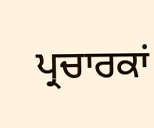ਪ੍ਰਚਾਰਕਾਂ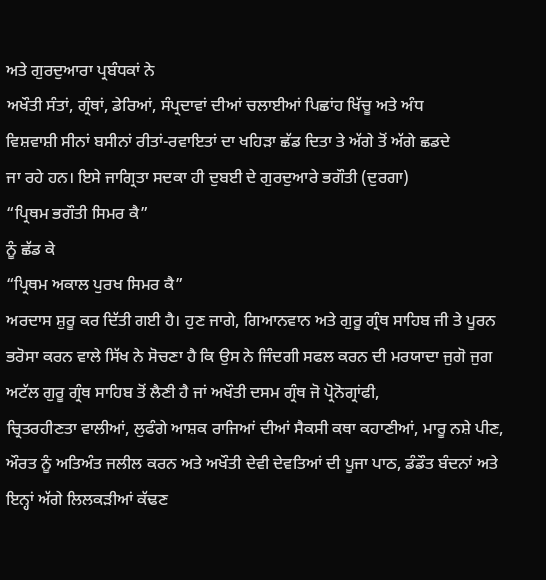ਅਤੇ ਗੁਰਦੁਆਰਾ ਪ੍ਰਬੰਧਕਾਂ ਨੇ
ਅਖੌਤੀ ਸੰਤਾਂ, ਗ੍ਰੰਥਾਂ, ਡੇਰਿਆਂ, ਸੰਪ੍ਰਦਾਵਾਂ ਦੀਆਂ ਚਲਾਈਆਂ ਪਿਛਾਂਹ ਖਿੱਚੂ ਅਤੇ ਅੰਧ
ਵਿਸ਼ਵਾਸ਼ੀ ਸੀਨਾਂ ਬਸੀਨਾਂ ਰੀਤਾਂ-ਰਵਾਇਤਾਂ ਦਾ ਖਹਿੜਾ ਛੱਡ ਦਿਤਾ ਤੇ ਅੱਗੇ ਤੋਂ ਅੱਗੇ ਛਡਦੇ
ਜਾ ਰਹੇ ਹਨ। ਇਸੇ ਜਾਗ੍ਰਿਤਾ ਸਦਕਾ ਹੀ ਦੁਬਈ ਦੇ ਗੁਰਦੁਆਰੇ ਭਗੌਤੀ (ਦੁਰਗਾ)
“ਪ੍ਰਿਥਮ ਭਗੌਤੀ ਸਿਮਰ ਕੈ”
ਨੂੰ ਛੱਡ ਕੇ
“ਪ੍ਰਿਥਮ ਅਕਾਲ ਪੁਰਖ ਸਿਮਰ ਕੈ”
ਅਰਦਾਸ ਸ਼ੁਰੂ ਕਰ ਦਿੱਤੀ ਗਈ ਹੈ। ਹੁਣ ਜਾਗੇ, ਗਿਆਨਵਾਨ ਅਤੇ ਗੁਰੂ ਗ੍ਰੰਥ ਸਾਹਿਬ ਜੀ ਤੇ ਪੂਰਨ
ਭਰੋਸਾ ਕਰਨ ਵਾਲੇ ਸਿੱਖ ਨੇ ਸੋਚਣਾ ਹੈ ਕਿ ਉਸ ਨੇ ਜਿੰਦਗੀ ਸਫਲ ਕਰਨ ਦੀ ਮਰਯਾਦਾ ਜੁਗੋ ਜੁਗ
ਅਟੱਲ ਗੁਰੂ ਗ੍ਰੰਥ ਸਾਹਿਬ ਤੋਂ ਲੈਣੀ ਹੈ ਜਾਂ ਅਖੌਤੀ ਦਸਮ ਗ੍ਰੰਥ ਜੋ ਪ੍ਰੋਨੋਗ੍ਰਾਂਫੀ,
ਚ੍ਰਿਤਰਹੀਣਤਾ ਵਾਲੀਆਂ, ਲੁਫੰਗੇ ਆਸ਼ਕ ਰਾਜਿਆਂ ਦੀਆਂ ਸੈਕਸੀ ਕਥਾ ਕਹਾਣੀਆਂ, ਮਾਰੂ ਨਸ਼ੇ ਪੀਣ,
ਔਰਤ ਨੂੰ ਅਤਿਅੰਤ ਜਲੀਲ ਕਰਨ ਅਤੇ ਅਖੌਤੀ ਦੇਵੀ ਦੇਵਤਿਆਂ ਦੀ ਪੂਜਾ ਪਾਠ, ਡੰਡੌਤ ਬੰਦਨਾਂ ਅਤੇ
ਇਨ੍ਹਾਂ ਅੱਗੇ ਲਿਲਕੜੀਆਂ ਕੱਢਣ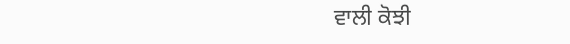ਵਾਲੀ ਕੋਝੀ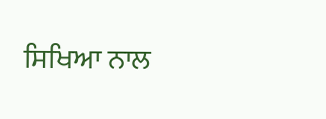ਸਿਖਿਆ ਨਾਲ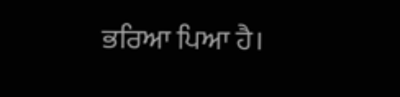ਭਰਿਆ ਪਿਆ ਹੈ।